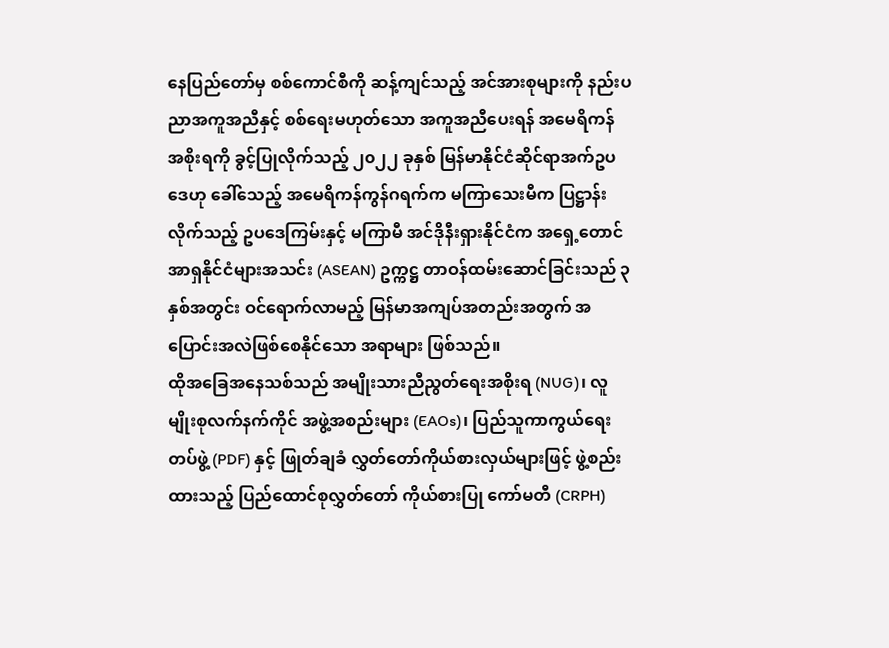နေပြည်တော်မှ စစ်ကောင်စီကို ဆန့်ကျင်သည့် အင်အားစုများကို နည်းပညာအကူအညီနှင့် စစ်ရေးမဟုတ်သော အကူအညီပေးရန် အမေရိကန် အစိုးရကို ခွင့်ပြုလိုက်သည့် ၂၀၂၂ ခုနှစ် မြန်မာနိုင်ငံဆိုင်ရာအက်ဥပဒေဟု ခေါ်သေည့် အမေရိကန်ကွန်ဂရက်က မကြာသေးမီက ပြဋ္ဌာန်းလိုက်သည့် ဥပဒေကြမ်းနှင့် မကြာမီ အင်ဒိုနီးရှားနိုင်ငံက အရှေ့တောင်အာရှနိုင်ငံများအသင်း (ASEAN) ဥက္ကဋ္ဌ တာဝန်ထမ်းဆောင်ခြင်းသည် ၃ နှစ်အတွင်း ဝင်ရောက်လာမည့် မြန်မာအကျပ်အတည်းအတွက် အပြောင်းအလဲဖြစ်စေနိုင်သော အရာများ ဖြစ်သည်။
ထိုအခြေအနေသစ်သည် အမျိုးသားညီညွတ်ရေးအစိုးရ (NUG)၊ လူမျိုးစုလက်နက်ကိုင် အဖွဲ့အစည်းများ (EAOs)၊ ပြည်သူကာကွယ်ရေးတပ်ဖွဲ့ (PDF) နှင့် ဖြုတ်ချခံ လွှတ်တော်ကိုယ်စားလှယ်များဖြင့် ဖွဲ့စည်းထားသည့် ပြည်ထောင်စုလွှတ်တော် ကိုယ်စားပြု ကော်မတီ (CRPH)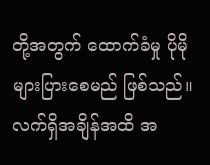တို့အတွက် ထောက်ခံမှု ပိုမိုများပြားစေမည် ဖြစ်သည်။
လက်ရှိအချိန်အထိ အ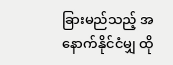ခြားမည်သည့် အနောက်နိုင်ငံမျှ ထို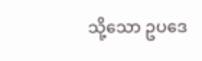သို့သော ဥပဒေ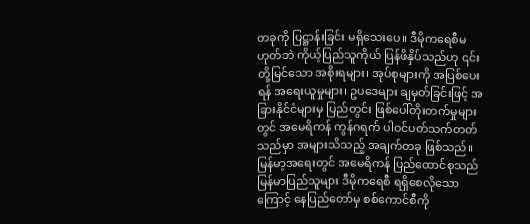တခုကို ပြဋ္ဌာန်းခြင်း မရှိသေးပေ။ ဒီမိုကရေစီမဟုတ်ဘဲ ကိုယ့်ပြည်သူကိုယ် ပြန်ဖိနှိပ်သည်ဟု ၎င်းတို့မြင်သော အစိုးရများ၊ အုပ်စုများကို အပြစ်ပေးရန် အရေးယူမှုများ၊ ဥပဒေများ ချမှတ်ခြင်းဖြင့် အခြားနိုင်ငံများမှ ပြည်တွင်း ဖြစ်ပေါ်တိုးတက်မှုများတွင် အမေရိကန် ကွန်ဂရက် ပါဝင်ပတ်သက်တတ်သည်မှာ အများသိသည့် အချက်တခု ဖြစ်သည်။
မြန်မာ့အရေးတွင် အမေရိကန် ပြည်ထောင်စုသည် မြန်မာပြည်သူများ ဒီမိုကရေစီ ရရှိစေလိုသောကြောင့် နေပြည်တော်မှ စစ်ကောင်စီကို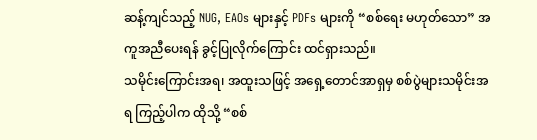ဆန့်ကျင်သည့် NUG, EAOs များနှင့် PDFs များကို “စစ်ရေး မဟုတ်သော” အကူအညီပေးရန် ခွင့်ပြုလိုက်ကြောင်း ထင်ရှားသည်။
သမိုင်းကြောင်းအရ၊ အထူးသဖြင့် အရှေ့တောင်အာရှမှ စစ်ပွဲများသမိုင်းအရ ကြည့်ပါက ထိုသို့ “စစ်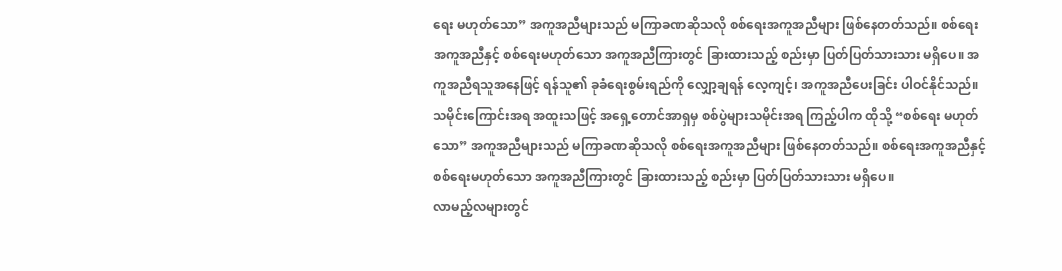ရေး မဟုတ်သော” အကူအညီများသည် မကြာခဏဆိုသလို စစ်ရေးအကူအညီများ ဖြစ်နေတတ်သည်။ စစ်ရေးအကူအညီနှင့် စစ်ရေးမဟုတ်သော အကူအညီကြားတွင် ခြားထားသည့် စည်းမှာ ပြတ်ပြတ်သားသား မရှိပေ။ အကူအညီရသူအနေဖြင့် ရန်သူ၏ ခုခံရေးစွမ်းရည်ကို လျှော့ချရန် လေ့ကျင့်၊ အကူအညီပေးခြင်း ပါဝင်နိုင်သည်။
သမိုင်းကြောင်းအရ အထူးသဖြင့် အရှေ့တောင်အာရှမှ စစ်ပွဲများသမိုင်းအရ ကြည့်ပါက ထိုသို့ “စစ်ရေး မဟုတ်သော” အကူအညီများသည် မကြာခဏဆိုသလို စစ်ရေးအကူအညီများ ဖြစ်နေတတ်သည်။ စစ်ရေးအကူအညီနှင့် စစ်ရေးမဟုတ်သော အကူအညီကြားတွင် ခြားထားသည့် စည်းမှာ ပြတ်ပြတ်သားသား မရှိပေ။
လာမည့်လများတွင်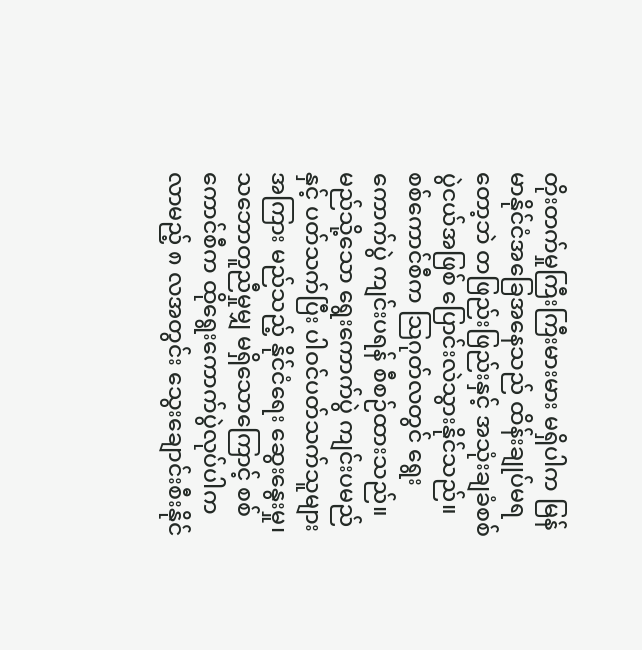တိုးတက်မှုကြီးကြီးမားမား မရှိပါက မြန်မာနိုင်ငံအခြေအနေသည် ထိန်းချုပ်မရတော့ဘဲ တဖြည်းဖြည်းနှင့် အသုံးချခံစစ်ပွဲငယ်အဖြစ် ပြောင်းလဲသွားနိုင်သည်။
စစ်ကောင်စီက သြဂုတ်လတွင် ရွေးကောက်ပွဲ ကျင်းပရန် စီစဉ်ထားသည်။ မည်သို့သော ရွေးကောက်ပွဲ ကျင်းပမည်နှင့် ပတ်သက်ပြီး ပါဝင်ပတ်သက်သူများအကြား မည်သည့် နိုင်ငံရေး ဆွေးနွေးမှု၊ သဘောတူညီမှုမျှ မရှိသောကြောင့် စစ်ကောင်စီက ထိုရွေးကောက်ပွဲလုပ်ပါက လာမည့် ၈ လအတွင်း သွေးချောင်းစီးနိုင်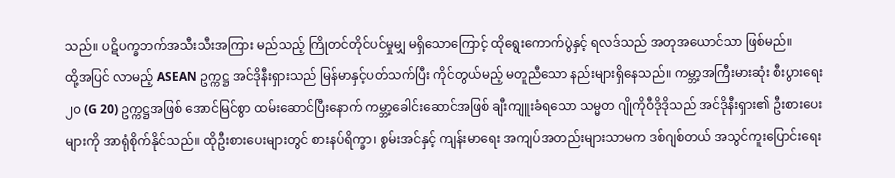သည်။ ပဋိပက္ခဘက်အသီးသီးအကြား မည်သည့် ကြိုတင်တိုင်ပင်မှုမျှ မရှိသောကြောင့် ထိုရွေးကောက်ပွဲနှင့် ရလဒ်သည် အတုအယောင်သာ ဖြစ်မည်။
ထို့အပြင် လာမည့် ASEAN ဥက္ကဋ္ဌ အင်ဒိုနီးရှားသည် မြန်မာနှင့်ပတ်သက်ပြီး ကိုင်တွယ်မည့် မတူညီသော နည်းများရှိနေသည်။ ကမ္ဘာ့အကြီးမားဆုံး စီးပွားရေး ၂၀ (G 20) ဥက္ကဋ္ဌအဖြစ် အောင်မြင်စွာ ထမ်းဆောင်ပြီးနောက် ကမ္ဘာ့ခေါင်းဆောင်အဖြစ် ချီးကျူးခံရသော သမ္မတ ဂျိုကိုဝီဒိုဒိုသည် အင်ဒိုနီးရှား၏ ဦးစားပေးများကို အာရုံစိုက်နိုင်သည်။ ထိုဦးစားပေးများတွင် စားနပ်ရိက္ခာ၊ စွမ်းအင်နှင့် ကျန်းမာရေး အကျပ်အတည်းများသာမက ဒစ်ဂျစ်တယ် အသွင်ကူးပြောင်းရေး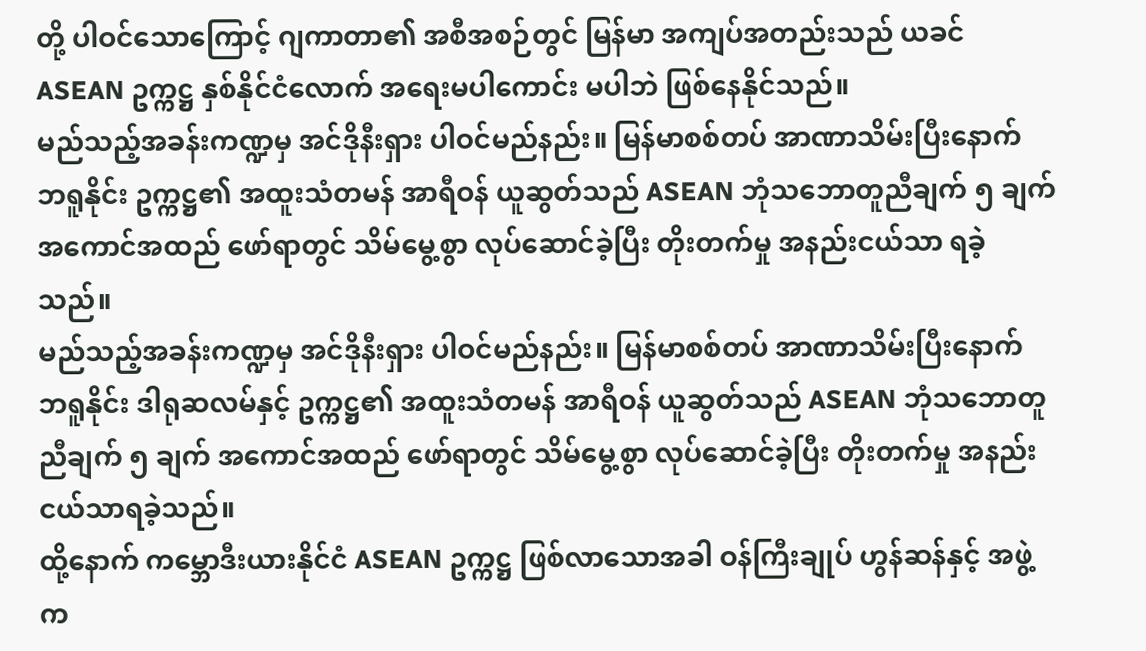တို့ ပါဝင်သောကြောင့် ဂျကာတာ၏ အစီအစဉ်တွင် မြန်မာ အကျပ်အတည်းသည် ယခင် ASEAN ဥက္ကဋ္ဌ နှစ်နိုင်ငံလောက် အရေးမပါကောင်း မပါဘဲ ဖြစ်နေနိုင်သည်။
မည်သည့်အခန်းကဏ္ဍမှ အင်ဒိုနီးရှား ပါဝင်မည်နည်း။ မြန်မာစစ်တပ် အာဏာသိမ်းပြီးနောက် ဘရူနိုင်း ဥက္ကဋ္ဌ၏ အထူးသံတမန် အာရီဝန် ယူဆွတ်သည် ASEAN ဘုံသဘောတူညီချက် ၅ ချက် အကောင်အထည် ဖော်ရာတွင် သိမ်မွေ့စွာ လုပ်ဆောင်ခဲ့ပြီး တိုးတက်မှု အနည်းငယ်သာ ရခဲ့သည်။
မည်သည့်အခန်းကဏ္ဍမှ အင်ဒိုနီးရှား ပါဝင်မည်နည်း။ မြန်မာစစ်တပ် အာဏာသိမ်းပြီးနောက် ဘရူနိုင်း ဒါရုဆလမ်နှင့် ဥက္ကဋ္ဌ၏ အထူးသံတမန် အာရီဝန် ယူဆွတ်သည် ASEAN ဘုံသဘောတူညီချက် ၅ ချက် အကောင်အထည် ဖော်ရာတွင် သိမ်မွေ့စွာ လုပ်ဆောင်ခဲ့ပြီး တိုးတက်မှု အနည်းငယ်သာရခဲ့သည်။
ထို့နောက် ကမ္ဘောဒီးယားနိုင်ငံ ASEAN ဥက္ကဋ္ဌ ဖြစ်လာသောအခါ ဝန်ကြီးချုပ် ဟွန်ဆန်နှင့် အဖွဲ့က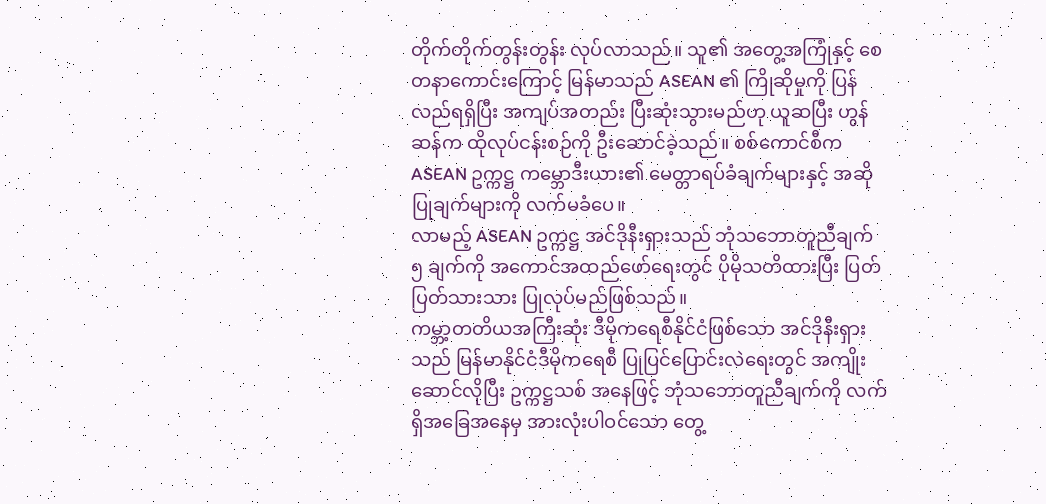တိုက်တိုက်တွန်းတွန်း လုပ်လာသည်။ သူ၏ အတွေ့အကြုံနှင့် စေတနာကောင်းကြောင့် မြန်မာသည် ASEAN ၏ ကြိုဆိုမှုကို ပြန်လည်ရရှိပြီး အကျပ်အတည်း ပြီးဆုံးသွားမည်ဟု ယူဆပြီး ဟွန်ဆန်က ထိုလုပ်ငန်းစဉ်ကို ဦးဆောင်ခဲ့သည်။ စစ်ကောင်စီက ASEAN ဥက္ကဋ္ဌ ကမ္ဘောဒီးယား၏ မေတ္တာရပ်ခံချက်များနှင့် အဆိုပြုချက်များကို လက်မခံပေ။
လာမည့် ASEAN ဥက္ကဋ္ဌ အင်ဒိုနီးရှားသည် ဘုံသဘောတူညီချက် ၅ ချက်ကို အကောင်အထည်ဖော်ရေးတွင် ပိုမိုသတိထားပြီး ပြတ်ပြတ်သားသား ပြုလုပ်မည်ဖြစ်သည်။
ကမ္ဘာ့တတိယအကြီးဆုံး ဒီမိုကရေစီနိုင်ငံဖြစ်သော အင်ဒိုနီးရှားသည် မြန်မာနိုင်ငံဒီမိုကရေစီ ပြုပြင်ပြောင်းလဲရေးတွင် အကျိုးဆောင်လိုပြီး ဥက္ကဋ္ဌသစ် အနေဖြင့် ဘုံသဘောတူညီချက်ကို လက်ရှိအခြေအနေမှ အားလုံးပါဝင်သော တွေ့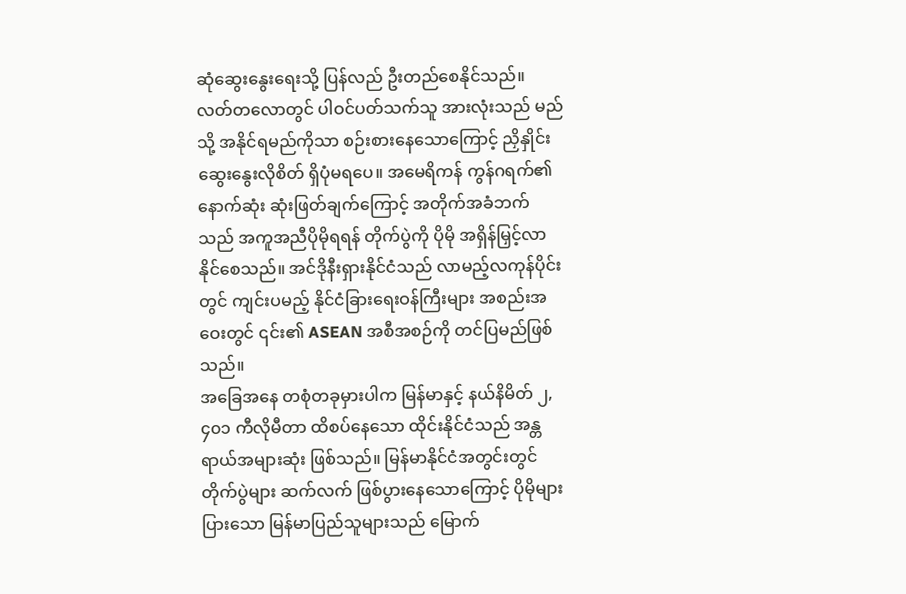ဆုံဆွေးနွေးရေးသို့ ပြန်လည် ဦးတည်စေနိုင်သည်။ လတ်တလောတွင် ပါဝင်ပတ်သက်သူ အားလုံးသည် မည်သို့ အနိုင်ရမည်ကိုသာ စဉ်းစားနေသောကြောင့် ညှိနှိုင်းဆွေးနွေးလိုစိတ် ရှိပုံမရပေ။ အမေရိကန် ကွန်ဂရက်၏ နောက်ဆုံး ဆုံးဖြတ်ချက်ကြောင့် အတိုက်အခံဘက်သည် အကူအညီပိုမိုရရန် တိုက်ပွဲကို ပိုမို အရှိန်မြှင့်လာနိုင်စေသည်။ အင်ဒိုနီးရှားနိုင်ငံသည် လာမည့်လကုန်ပိုင်းတွင် ကျင်းပမည့် နိုင်ငံခြားရေးဝန်ကြီးများ အစည်းအဝေးတွင် ၎င်း၏ ASEAN အစီအစဉ်ကို တင်ပြမည်ဖြစ်သည်။
အခြေအနေ တစုံတခုမှားပါက မြန်မာနှင့် နယ်နိမိတ် ၂,၄၀၁ ကီလိုမီတာ ထိစပ်နေသော ထိုင်းနိုင်ငံသည် အန္တရာယ်အများဆုံး ဖြစ်သည်။ မြန်မာနိုင်ငံအတွင်းတွင် တိုက်ပွဲများ ဆက်လက် ဖြစ်ပွားနေသောကြောင့် ပိုမိုများပြားသော မြန်မာပြည်သူများသည် မြောက်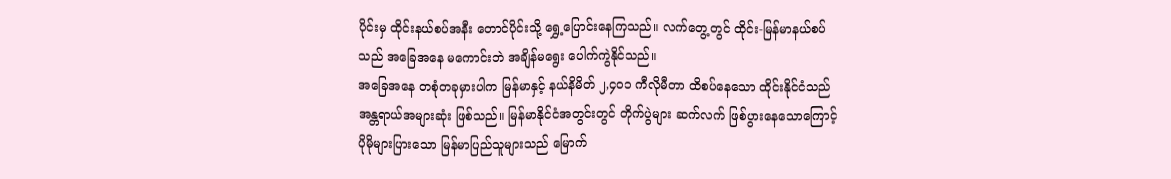ပိုင်းမှ ထိုင်းနယ်စပ်အနီး တောင်ပိုင်းသို့ ရွှေ့ပြောင်းနေကြသည်။ လက်တွေ့တွင် ထိုင်း-မြန်မာနယ်စပ်သည် အခြေအနေ မကောင်းဘဲ အချိန်မရွေး ပေါက်ကွဲနိုင်သည်။
အခြေအနေ တစုံတခုမှားပါက မြန်မာနှင့် နယ်နိမိတ် ၂,၄၀၁ ကီလိုမီတာ ထိစပ်နေသော ထိုင်းနိုင်ငံသည် အန္တရာယ်အများဆုံး ဖြစ်သည်။ မြန်မာနိုင်ငံအတွင်းတွင် တိုက်ပွဲများ ဆက်လက် ဖြစ်ပွားနေသောကြောင့် ပိုမိုများပြားသော မြန်မာပြည်သူများသည် မြောက်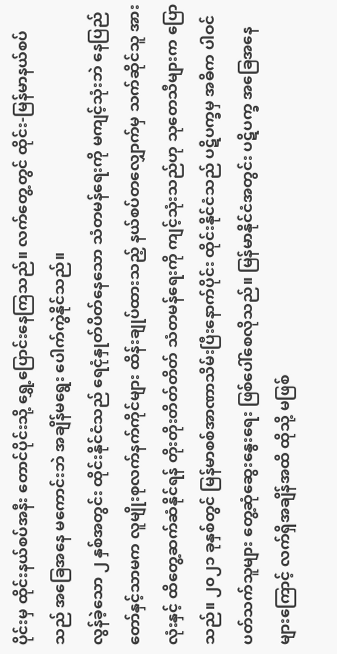ပိုင်းမှ ထိုင်းနယ်စပ်အနီး တောင်ပိုင်းသို့ ရွှေ့ပြောင်းနေကြသည်။ လက်တွေ့တွင် ထိုင်း-မြန်မာနယ်စပ်သည် အခြေအနေ မကောင်းဘဲ အချိန်မရွေး ပေါက်ကွဲနိုင်သည်။
လွန်ခဲ့သော ၂ နှစ်အတွင်း ထိုင်းနိုင်ငံသည် ရေငုံနှုတ်ပိတ်နေသော သံတမန်ရေးကို မကျင့်သုံးဘဲ နေပြည်တော်နှင့်သာမက လူမျိုးစုလက်နက်ကိုင်များ ထိန်းချုပ်ထားသည့် နယ်စပ်တလျှောက်မှ သက်ဆိုင်သူ အားလုံးနှင့် ထိတွေ့ဆက်ဆံနိုင်ရန် တိုးတိုးတိတ်တိတ် သံတမန်ရေးကို ကျင့်သုံးသည်ဟု သုတေသီများက ပြောသည်။ ၂၀၂၁ ခုနှစ်တွင် မြန်မာစစ်အာဏာသိမ်းပြီးနောက်ပိုင်း ထိုင်းနိုင်ငံသည် ပဋိပက္ခမှ အဓိက ပါဝင်ပတ်သက်သူများ တွေ့ဆုံဆွေးနွေးရေး ဖြစ်ပေါ်စေလိုသည်။ မြန်မာနိုင်ငံအတွင်း ပဋိပက္ခ အခြေအနေများကြောင့် လက်ရှိအချိန်အထိ ထိုသို့ မဖြစ်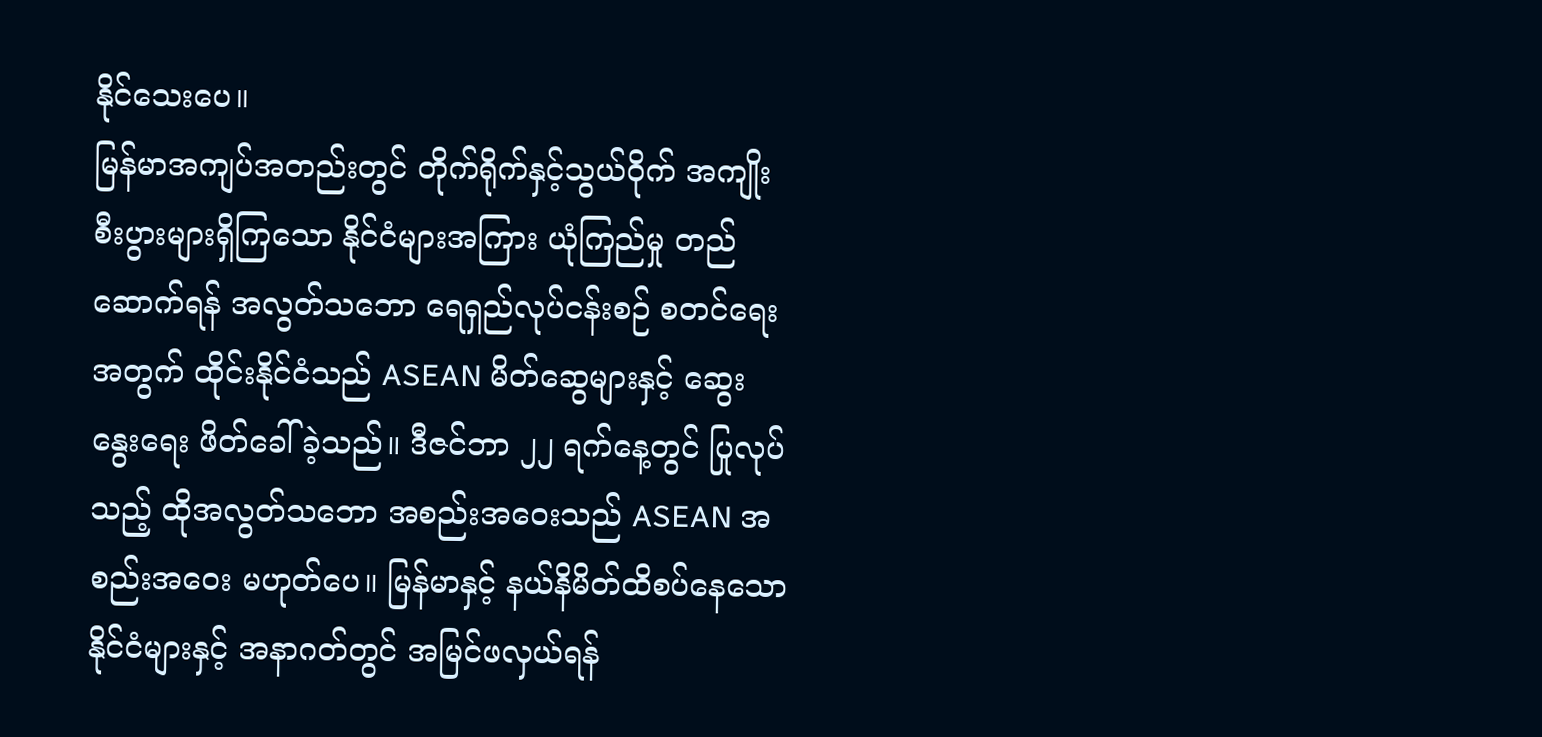နိုင်သေးပေ။
မြန်မာအကျပ်အတည်းတွင် တိုက်ရိုက်နှင့်သွယ်ဝိုက် အကျိုးစီးပွားများရှိကြသော နိုင်ငံများအကြား ယုံကြည်မှု တည်ဆောက်ရန် အလွတ်သဘော ရေရှည်လုပ်ငန်းစဉ် စတင်ရေးအတွက် ထိုင်းနိုင်ငံသည် ASEAN မိတ်ဆွေများနှင့် ဆွေးနွေးရေး ဖိတ်ခေါ်ခဲ့သည်။ ဒီဇင်ဘာ ၂၂ ရက်နေ့တွင် ပြုလုပ်သည့် ထိုအလွတ်သဘော အစည်းအဝေးသည် ASEAN အစည်းအဝေး မဟုတ်ပေ။ မြန်မာနှင့် နယ်နိမိတ်ထိစပ်နေသော နိုင်ငံများနှင့် အနာဂတ်တွင် အမြင်ဖလှယ်ရန်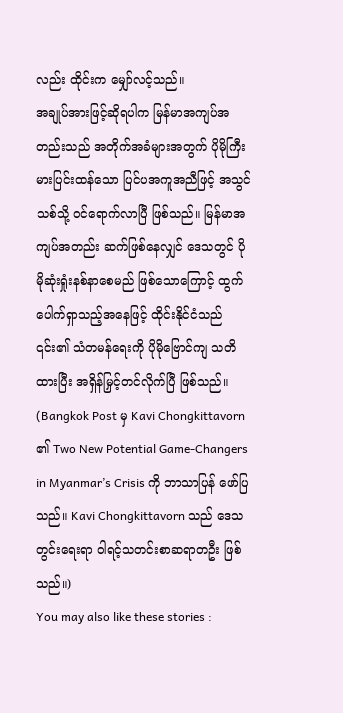လည်း ထိုင်းက မျှော်လင့်သည်။
အချုပ်အားဖြင့်ဆိုရပါက မြန်မာအကျပ်အတည်းသည် အတိုက်အခံများအတွက် ပိုမိုကြီးမားပြင်းထန်သော ပြင်ပအကူအညီဖြင့် အသွင်သစ်သို့ ဝင်ရောက်လာပြီ ဖြစ်သည်။ မြန်မာအကျပ်အတည်း ဆက်ဖြစ်နေလျှင် ဒေသတွင် ပိုမိုဆုံးရှုံးနစ်နာစေမည် ဖြစ်သောကြောင့် ထွက်ပေါက်ရှာသည့်အနေဖြင့် ထိုင်းနိုင်ငံသည် ၎င်း၏ သံတမန်ရေးကို ပိုမိုဗြောင်ကျ သတိထားပြီး အရှိန်မြှင့်တင်လိုက်ပြီ ဖြစ်သည်။
(Bangkok Post မှ Kavi Chongkittavorn ၏ Two New Potential Game-Changers in Myanmar’s Crisis ကို ဘာသာပြန် ဖော်ပြသည်။ Kavi Chongkittavorn သည် ဒေသတွင်းရေးရာ ဝါရင့်သတင်းစာဆရာတဦး ဖြစ်သည်။)
You may also like these stories :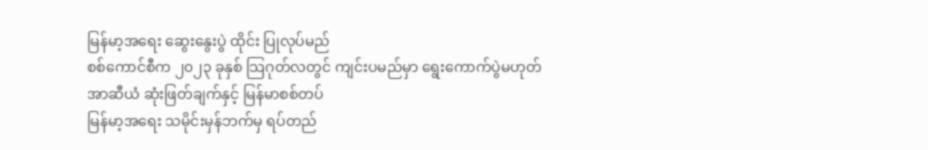မြန်မာ့အရေး ဆွေးနွေးပွဲ ထိုင်း ပြုလုပ်မည်
စစ်ကောင်စီက ၂၀၂၃ ခုနှစ် သြဂုတ်လတွင် ကျင်းပမည်မှာ ရွေးကောက်ပွဲမဟုတ်
အာဆီယံ ဆုံးဖြတ်ချက်နှင့် မြန်မာစစ်တပ်
မြန်မာ့အရေး သမိုင်းမှန်ဘက်မှ ရပ်တည်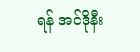ရန် အင်ဒိုနီး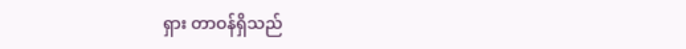ရှား တာဝန်ရှိသည်